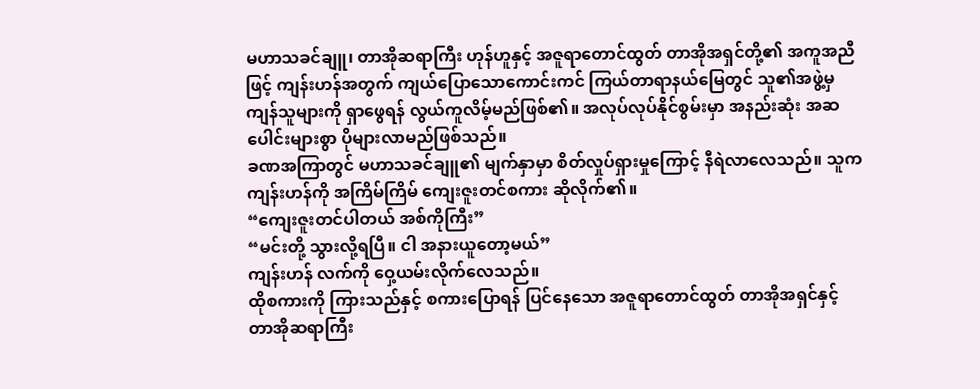မဟာသခင်ချူ၊ တာအိုဆရာကြီး ဟုန်ဟူနှင့် အဇူရာတောင်ထွတ် တာအိုအရှင်တို့၏ အကူအညီဖြင့် ကျန်းဟန်အတွက် ကျယ်ပြောသောကောင်းကင် ကြယ်တာရာနယ်မြေတွင် သူ၏အဖွဲ့မှ ကျန်သူများကို ရှာဖွေရန် လွယ်ကူလိမ့်မည်ဖြစ်၏။ အလုပ်လုပ်နိုင်စွမ်းမှာ အနည်းဆုံး အဆပေါင်းများစွာ ပိုများလာမည်ဖြစ်သည်။
ခဏအကြာတွင် မဟာသခင်ချူ၏ မျက်နှာမှာ စိတ်လှုပ်ရှားမှုကြောင့် နီရဲလာလေသည်။ သူက ကျန်းဟန်ကို အကြိမ်ကြိမ် ကျေးဇူးတင်စကား ဆိုလိုက်၏။
“ကျေးဇူးတင်ပါတယ် အစ်ကိုကြီး”
“မင်းတို့ သွားလို့ရပြီ။ ငါ အနားယူတော့မယ်”
ကျန်းဟန် လက်ကို ဝှေ့ယမ်းလိုက်လေသည်။
ထိုစကားကို ကြားသည်နှင့် စကားပြောရန် ပြင်နေသော အဇူရာတောင်ထွတ် တာအိုအရှင်နှင့် တာအိုဆရာကြီး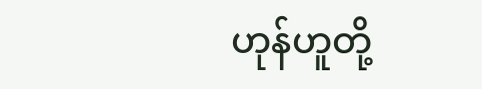ဟုန်ဟူတို့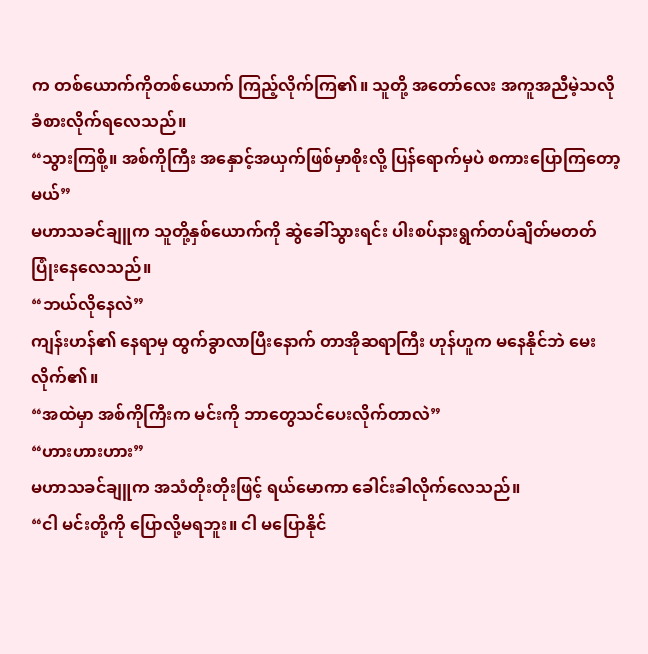က တစ်ယောက်ကိုတစ်ယောက် ကြည့်လိုက်ကြ၏။ သူတို့ အတော်လေး အကူအညီမဲ့သလို ခံစားလိုက်ရလေသည်။
“သွားကြစို့။ အစ်ကိုကြီး အနှောင့်အယှက်ဖြစ်မှာစိုးလို့ ပြန်ရောက်မှပဲ စကားပြောကြတော့မယ်”
မဟာသခင်ချူက သူတို့နှစ်ယောက်ကို ဆွဲခေါ်သွားရင်း ပါးစပ်နားရွက်တပ်ချိတ်မတတ် ပြုံးနေလေသည်။
“ဘယ်လိုနေလဲ”
ကျန်းဟန်၏ နေရာမှ ထွက်ခွာလာပြီးနောက် တာအိုဆရာကြီး ဟုန်ဟူက မနေနိုင်ဘဲ မေးလိုက်၏။
“အထဲမှာ အစ်ကိုကြီးက မင်းကို ဘာတွေသင်ပေးလိုက်တာလဲ”
“ဟားဟားဟား”
မဟာသခင်ချူက အသံတိုးတိုးဖြင့် ရယ်မောကာ ခေါင်းခါလိုက်လေသည်။
“ငါ မင်းတို့ကို ပြောလို့မရဘူး။ ငါ မပြောနိုင်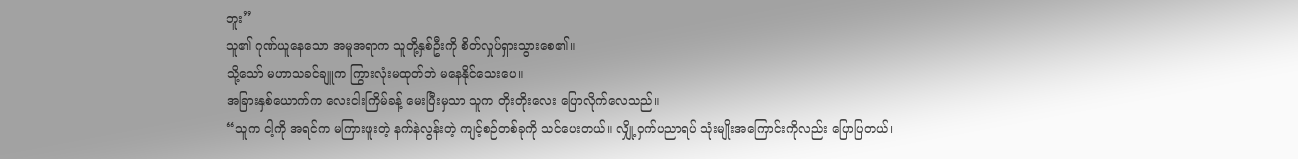ဘူး”
သူ၏ ဂုဏ်ယူနေသော အမူအရာက သူတို့နှစ်ဦးကို စိတ်လှုပ်ရှားသွားစေ၏။
သို့သော် မဟာသခင်ချူက ကြွားလုံးမထုတ်ဘဲ မနေနိုင်သေးပေ။
အခြားနှစ်ယောက်က လေးငါးကြိမ်ခန့် မေးပြီးမှသာ သူက တိုးတိုးလေး ပြောလိုက်လေသည်။
“သူက ငါ့ကို အရင်က မကြားဖူးတဲ့ နက်နဲလွန်းတဲ့ ကျင့်စဉ်တစ်ခုကို သင်ပေးတယ်။ လျှို့ဝှက်ပညာရပ် သုံးမျိုးအကြောင်းကိုလည်း ပြောပြတယ်၊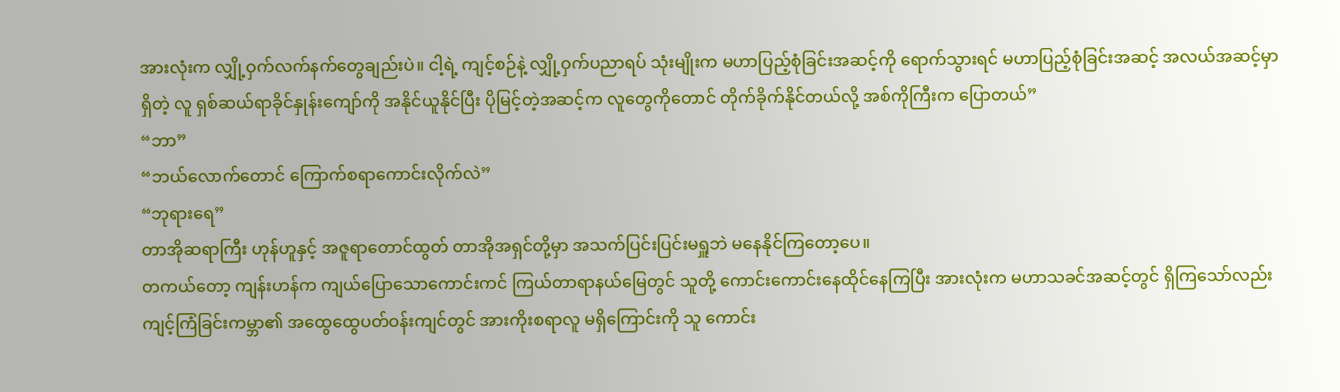အားလုံးက လျှို့ဝှက်လက်နက်တွေချည်းပဲ။ ငါ့ရဲ့ ကျင့်စဉ်နဲ့ လျှို့ဝှက်ပညာရပ် သုံးမျိုးက မဟာပြည့်စုံခြင်းအဆင့်ကို ရောက်သွားရင် မဟာပြည့်စုံခြင်းအဆင့် အလယ်အဆင့်မှာရှိတဲ့ လူ ရှစ်ဆယ်ရာခိုင်နှုန်းကျော်ကို အနိုင်ယူနိုင်ပြီး ပိုမြင့်တဲ့အဆင့်က လူတွေကိုတောင် တိုက်ခိုက်နိုင်တယ်လို့ အစ်ကိုကြီးက ပြောတယ်”
“ဘာ”
“ဘယ်လောက်တောင် ကြောက်စရာကောင်းလိုက်လဲ”
“ဘုရားရေ”
တာအိုဆရာကြီး ဟုန်ဟူနှင့် အဇူရာတောင်ထွတ် တာအိုအရှင်တို့မှာ အသက်ပြင်းပြင်းမရှူဘဲ မနေနိုင်ကြတော့ပေ။
တကယ်တော့ ကျန်းဟန်က ကျယ်ပြောသောကောင်းကင် ကြယ်တာရာနယ်မြေတွင် သူတို့ ကောင်းကောင်းနေထိုင်နေကြပြီး အားလုံးက မဟာသခင်အဆင့်တွင် ရှိကြသော်လည်း ကျင့်ကြံခြင်းကမ္ဘာ၏ အထွေထွေပတ်ဝန်းကျင်တွင် အားကိုးစရာလူ မရှိကြောင်းကို သူ ကောင်း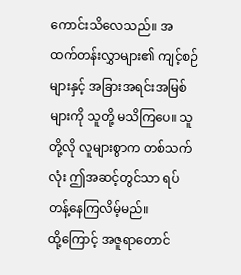ကောင်းသိလေသည်။ အထက်တန်းလွှာများ၏ ကျင့်စဉ်များနှင့် အခြားအရင်းအမြစ်များကို သူတို့ မသိကြပေ။ သူတို့လို လူများစွာက တစ်သက်လုံး ဤအဆင့်တွင်သာ ရပ်တန့်နေကြလိမ့်မည်။
ထို့ကြောင့် အဇူရာတောင်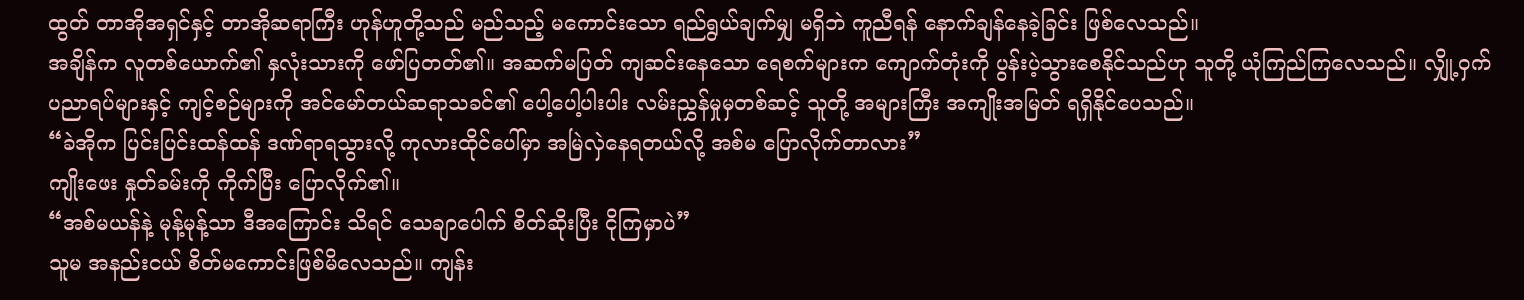ထွတ် တာအိုအရှင်နှင့် တာအိုဆရာကြီး ဟုန်ဟူတို့သည် မည်သည့် မကောင်းသော ရည်ရွယ်ချက်မျှ မရှိဘဲ ကူညီရန် နောက်ချန်နေခဲ့ခြင်း ဖြစ်လေသည်။
အချိန်က လူတစ်ယောက်၏ နှလုံးသားကို ဖော်ပြတတ်၏။ အဆက်မပြတ် ကျဆင်းနေသော ရေစက်များက ကျောက်တုံးကို ပွန်းပဲ့သွားစေနိုင်သည်ဟု သူတို့ ယုံကြည်ကြလေသည်။ လျှို့ဝှက်ပညာရပ်များနှင့် ကျင့်စဉ်များကို အင်မော်တယ်ဆရာသခင်၏ ပေါ့ပေါ့ပါးပါး လမ်းညွှန်မှုမှတစ်ဆင့် သူတို့ အများကြီး အကျိုးအမြတ် ရရှိနိုင်ပေသည်။
“ခဲအိုက ပြင်းပြင်းထန်ထန် ဒဏ်ရာရသွားလို့ ကုလားထိုင်ပေါ်မှာ အမြဲလှဲနေရတယ်လို့ အစ်မ ပြောလိုက်တာလား”
ကျိုးဖေး နှုတ်ခမ်းကို ကိုက်ပြီး ပြောလိုက်၏။
“အစ်မယန်နဲ့ မုန့်မုန့်သာ ဒီအကြောင်း သိရင် သေချာပေါက် စိတ်ဆိုးပြီး ငိုကြမှာပဲ”
သူမ အနည်းငယ် စိတ်မကောင်းဖြစ်မိလေသည်။ ကျန်း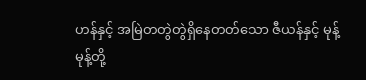ဟန်နှင့် အမြဲတတွဲတွဲရှိနေတတ်သော ဇီယန်နှင့် မုန့်မုန့်တို့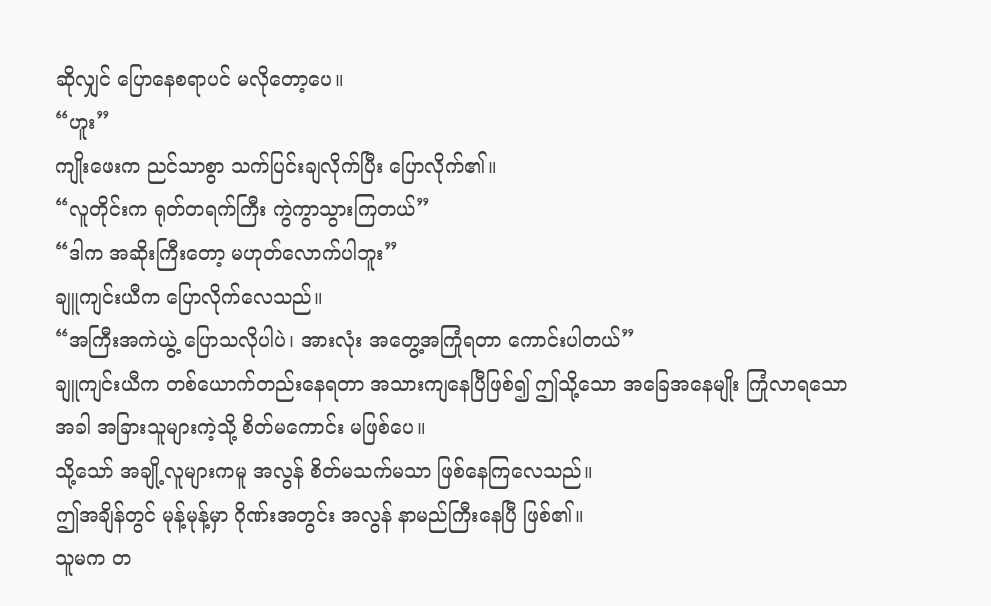ဆိုလျှင် ပြောနေစရာပင် မလိုတော့ပေ။
“ဟူး”
ကျိုးဖေးက ညင်သာစွာ သက်ပြင်းချလိုက်ပြီး ပြောလိုက်၏။
“လူတိုင်းက ရုတ်တရက်ကြီး ကွဲကွာသွားကြတယ်”
“ဒါက အဆိုးကြီးတော့ မဟုတ်လောက်ပါဘူး”
ချူကျင်းယီက ပြောလိုက်လေသည်။
“အကြီးအကဲယွဲ့ ပြောသလိုပါပဲ၊ အားလုံး အတွေ့အကြုံရတာ ကောင်းပါတယ်”
ချူကျင်းယီက တစ်ယောက်တည်းနေရတာ အသားကျနေပြီဖြစ်၍ ဤသို့သော အခြေအနေမျိုး ကြုံလာရသောအခါ အခြားသူများကဲ့သို့ စိတ်မကောင်း မဖြစ်ပေ။
သို့သော် အချို့လူများကမူ အလွန် စိတ်မသက်မသာ ဖြစ်နေကြလေသည်။
ဤအချိန်တွင် မုန့်မုန့်မှာ ဂိုဏ်းအတွင်း အလွန် နာမည်ကြီးနေပြီ ဖြစ်၏။
သူမက တ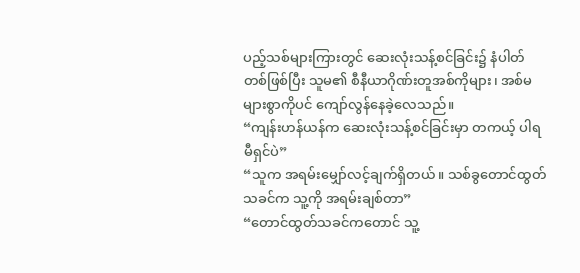ပည့်သစ်များကြားတွင် ဆေးလုံးသန့်စင်ခြင်း၌ နံပါတ်တစ်ဖြစ်ပြီး သူမ၏ စီနီယာဂိုဏ်းတူအစ်ကိုများ၊ အစ်မများစွာကိုပင် ကျော်လွန်နေခဲ့လေသည်။
“ကျန်းဟန်ယန်က ဆေးလုံးသန့်စင်ခြင်းမှာ တကယ့် ပါရမီရှင်ပဲ”
“သူက အရမ်းမျှော်လင့်ချက်ရှိတယ်။ သစ်ခွတောင်ထွတ်သခင်က သူ့ကို အရမ်းချစ်တာ”
“တောင်ထွတ်သခင်ကတောင် သူ့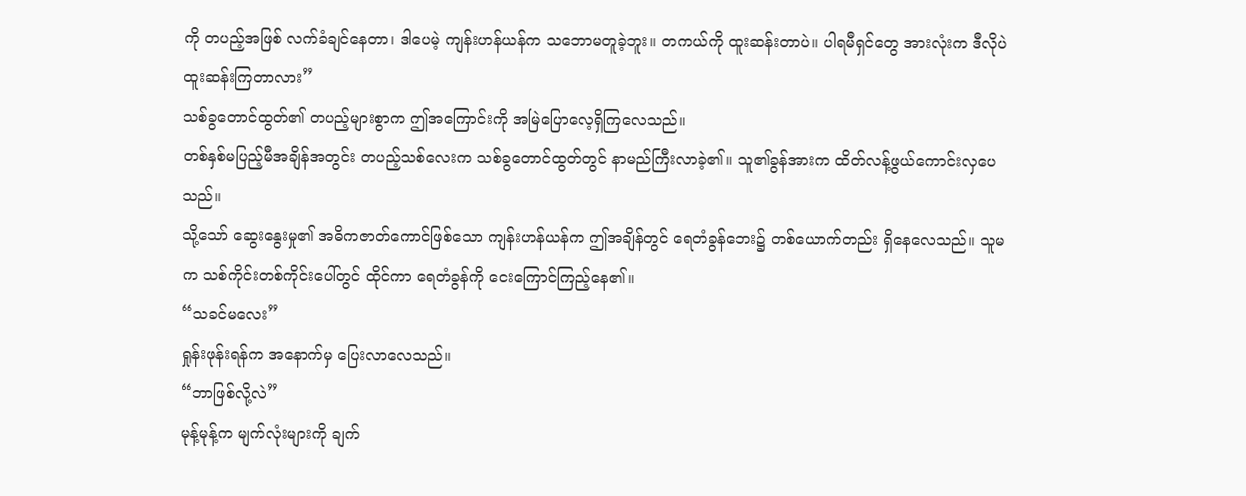ကို တပည့်အဖြစ် လက်ခံချင်နေတာ၊ ဒါပေမဲ့ ကျန်းဟန်ယန်က သဘောမတူခဲ့ဘူး။ တကယ်ကို ထူးဆန်းတာပဲ။ ပါရမီရှင်တွေ အားလုံးက ဒီလိုပဲ ထူးဆန်းကြတာလား”
သစ်ခွတောင်ထွတ်၏ တပည့်များစွာက ဤအကြောင်းကို အမြဲပြောလေ့ရှိကြလေသည်။
တစ်နှစ်မပြည့်မီအချိန်အတွင်း တပည့်သစ်လေးက သစ်ခွတောင်ထွတ်တွင် နာမည်ကြီးလာခဲ့၏။ သူ၏ခွန်အားက ထိတ်လန့်ဖွယ်ကောင်းလှပေသည်။
သို့သော် ဆွေးနွေးမှု၏ အဓိကဇာတ်ကောင်ဖြစ်သော ကျန်းဟန်ယန်က ဤအချိန်တွင် ရေတံခွန်ဘေး၌ တစ်ယောက်တည်း ရှိနေလေသည်။ သူမက သစ်ကိုင်းတစ်ကိုင်းပေါ်တွင် ထိုင်ကာ ရေတံခွန်ကို ငေးကြောင်ကြည့်နေ၏။
“သခင်မလေး”
ရှုန်းဖုန်းရန်က အနောက်မှ ပြေးလာလေသည်။
“ဘာဖြစ်လို့လဲ”
မုန့်မုန့်က မျက်လုံးများကို ချက်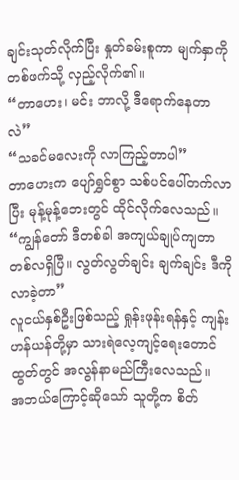ချင်းသုတ်လိုက်ပြီး နှုတ်ခမ်းစူကာ မျက်နှာကို တစ်ဖက်သို့ လှည့်လိုက်၏။
“တာဟေး၊ မင်း ဘာလို့ ဒီရောက်နေတာလဲ”
“သခင်မလေးကို လာကြည့်တာပါ”
တာဟေးက ပျော်ရွှင်စွာ သစ်ပင်ပေါ်တက်လာပြီး မုန့်မုန့်ဘေးတွင် ထိုင်လိုက်လေသည်။
“ကျွန်တော် ဒီတစ်ခါ အကျယ်ချုပ်ကျတာ တစ်လရှိပြီ။ လွတ်လွတ်ချင်း ချက်ချင်း ဒီကို လာခဲ့တာ”
လူငယ်နှစ်ဦးဖြစ်သည့် ရှုန်းဖုန်းရန်နှင့် ကျန်းဟန်ယန်တို့မှာ သားရဲလေ့ကျင့်ရေးတောင်ထွတ်တွင် အလွန်နာမည်ကြီးလေသည်။
အဘယ်ကြောင့်ဆိုသော် သူတို့က စိတ်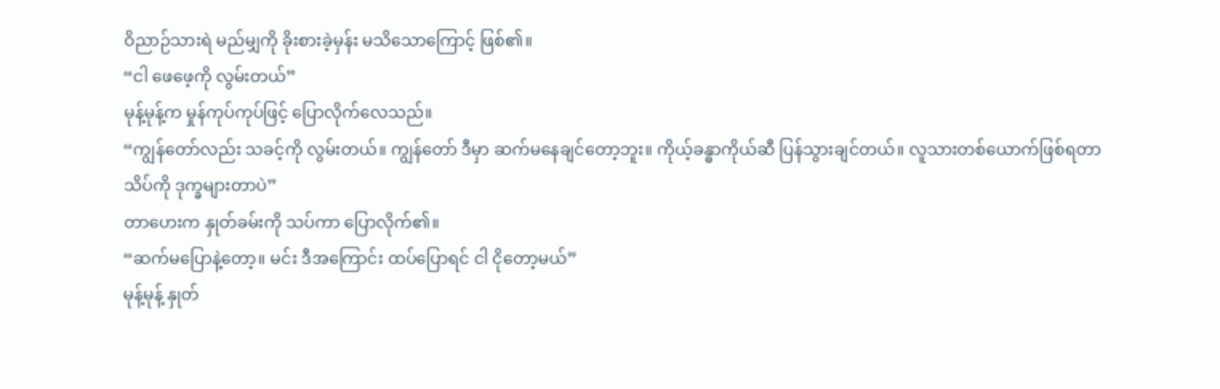ဝိညာဉ်သားရဲ မည်မျှကို ခိုးစားခဲ့မှန်း မသိသောကြောင့် ဖြစ်၏။
“ငါ ဖေဖေ့ကို လွမ်းတယ်”
မုန့်မုန့်က မှုန်ကုပ်ကုပ်ဖြင့် ပြောလိုက်လေသည်။
“ကျွန်တော်လည်း သခင့်ကို လွမ်းတယ်။ ကျွန်တော် ဒီမှာ ဆက်မနေချင်တော့ဘူး။ ကိုယ့်ခန္ဓာကိုယ်ဆီ ပြန်သွားချင်တယ်။ လူသားတစ်ယောက်ဖြစ်ရတာ သိပ်ကို ဒုက္ခများတာပဲ”
တာဟေးက နှုတ်ခမ်းကို သပ်ကာ ပြောလိုက်၏။
“ဆက်မပြောနဲ့တော့။ မင်း ဒီအကြောင်း ထပ်ပြောရင် ငါ ငိုတော့မယ်”
မုန့်မုန့် နှုတ်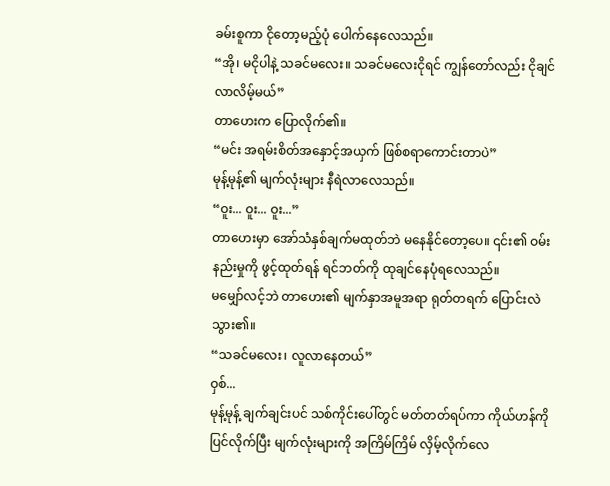ခမ်းစူကာ ငိုတော့မည့်ပုံ ပေါက်နေလေသည်။
“အို၊ မငိုပါနဲ့ သခင်မလေး။ သခင်မလေးငိုရင် ကျွန်တော်လည်း ငိုချင်လာလိမ့်မယ်”
တာဟေးက ပြောလိုက်၏။
“မင်း အရမ်းစိတ်အနှောင့်အယှက် ဖြစ်စရာကောင်းတာပဲ”
မုန့်မုန့်၏ မျက်လုံးများ နီရဲလာလေသည်။
“ဝူး... ဝူး... ဝူး...”
တာဟေးမှာ အော်သံနှစ်ချက်မထုတ်ဘဲ မနေနိုင်တော့ပေ။ ၎င်း၏ ဝမ်းနည်းမှုကို ဖွင့်ထုတ်ရန် ရင်ဘတ်ကို ထုချင်နေပုံရလေသည်။
မမျှော်လင့်ဘဲ တာဟေး၏ မျက်နှာအမူအရာ ရုတ်တရက် ပြောင်းလဲသွား၏။
“သခင်မလေး၊ လူလာနေတယ်”
ဝှစ်...
မုန့်မုန့် ချက်ချင်းပင် သစ်ကိုင်းပေါ်တွင် မတ်တတ်ရပ်ကာ ကိုယ်ဟန်ကို ပြင်လိုက်ပြီး မျက်လုံးများကို အကြိမ်ကြိမ် လှိမ့်လိုက်လေ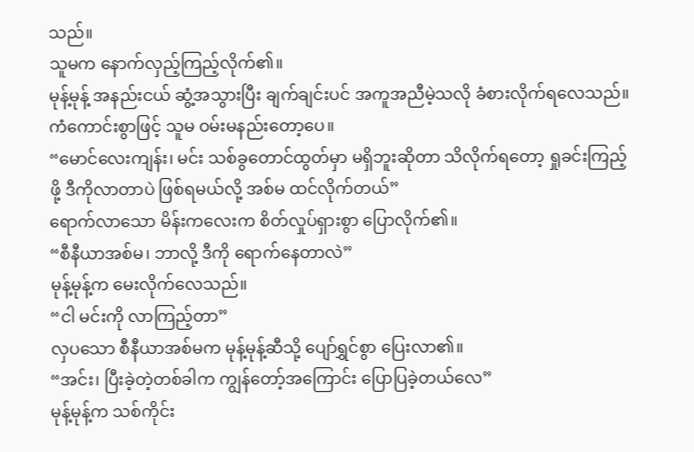သည်။
သူမက နောက်လှည့်ကြည့်လိုက်၏။
မုန့်မုန့် အနည်းငယ် ဆွံ့အသွားပြီး ချက်ချင်းပင် အကူအညီမဲ့သလို ခံစားလိုက်ရလေသည်။
ကံကောင်းစွာဖြင့် သူမ ဝမ်းမနည်းတော့ပေ။
“မောင်လေးကျန်း၊ မင်း သစ်ခွတောင်ထွတ်မှာ မရှိဘူးဆိုတာ သိလိုက်ရတော့ ရှုခင်းကြည့်ဖို့ ဒီကိုလာတာပဲ ဖြစ်ရမယ်လို့ အစ်မ ထင်လိုက်တယ်”
ရောက်လာသော မိန်းကလေးက စိတ်လှုပ်ရှားစွာ ပြောလိုက်၏။
“စီနီယာအစ်မ၊ ဘာလို့ ဒီကို ရောက်နေတာလဲ”
မုန့်မုန့်က မေးလိုက်လေသည်။
“ငါ မင်းကို လာကြည့်တာ”
လှပသော စီနီယာအစ်မက မုန့်မုန့်ဆီသို့ ပျော်ရွှင်စွာ ပြေးလာ၏။
“အင်း၊ ပြီးခဲ့တဲ့တစ်ခါက ကျွန်တော့်အကြောင်း ပြောပြခဲ့တယ်လေ”
မုန့်မုန့်က သစ်ကိုင်း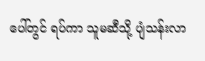ပေါ်တွင် ရပ်ကာ သူမဆီသို့ ပျံသန်းလာ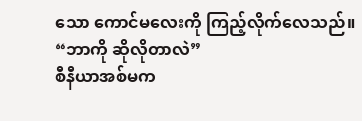သော ကောင်မလေးကို ကြည့်လိုက်လေသည်။
“ဘာကို ဆိုလိုတာလဲ”
စီနီယာအစ်မက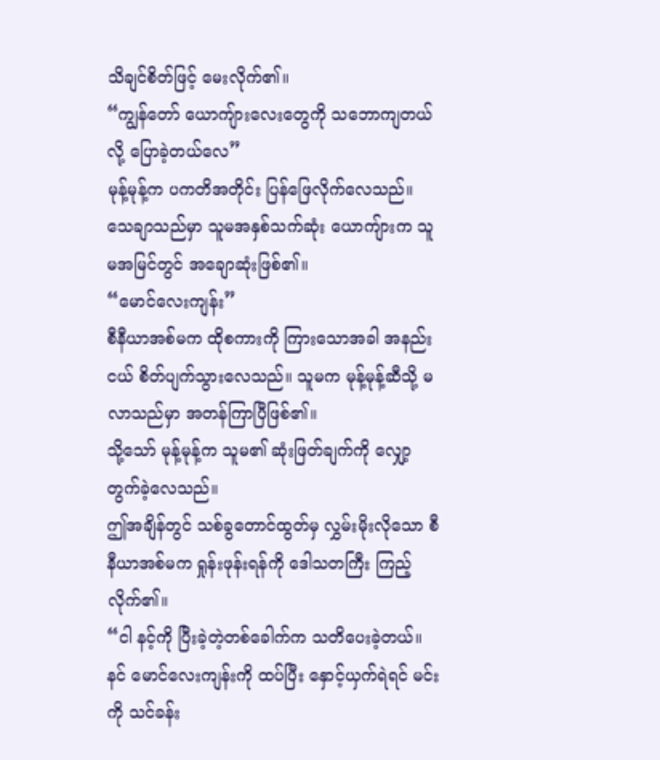သိချင်စိတ်ဖြင့် မေးလိုက်၏။
“ကျွန်တော် ယောကျ်ားလေးတွေကို သဘောကျတယ်လို့ ပြောခဲ့တယ်လေ”
မုန့်မုန့်က ပကတိအတိုင်း ပြန်ဖြေလိုက်လေသည်။
သေချာသည်မှာ သူမအနှစ်သက်ဆုံး ယောကျ်ားက သူမအမြင်တွင် အချောဆုံးဖြစ်၏။
“မောင်လေးကျန်း”
စီနီယာအစ်မက ထိုစကားကို ကြားသောအခါ အနည်းငယ် စိတ်ပျက်သွားလေသည်။ သူမက မုန့်မုန့်ဆီသို့ မလာသည်မှာ အတန်ကြာပြီဖြစ်၏။
သို့သော် မုန့်မုန့်က သူမ၏ ဆုံးဖြတ်ချက်ကို လျှော့တွက်ခဲ့လေသည်။
ဤအချိန်တွင် သစ်ခွတောင်ထွတ်မှ လွှမ်းမိုးလိုသော စီနီယာအစ်မက ရှုန်းဖုန်းရန်ကို ဒေါသတကြီး ကြည့်လိုက်၏။
“ငါ နင့်ကို ပြီးခဲ့တဲ့တစ်ခေါက်က သတိပေးခဲ့တယ်။ နင် မောင်လေးကျန်းကို ထပ်ပြီး နှောင့်ယှက်ရဲရင် မင်းကို သင်ခန်း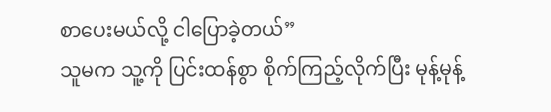စာပေးမယ်လို့ ငါပြောခဲ့တယ်”
သူမက သူ့ကို ပြင်းထန်စွာ စိုက်ကြည့်လိုက်ပြီး မုန့်မုန့်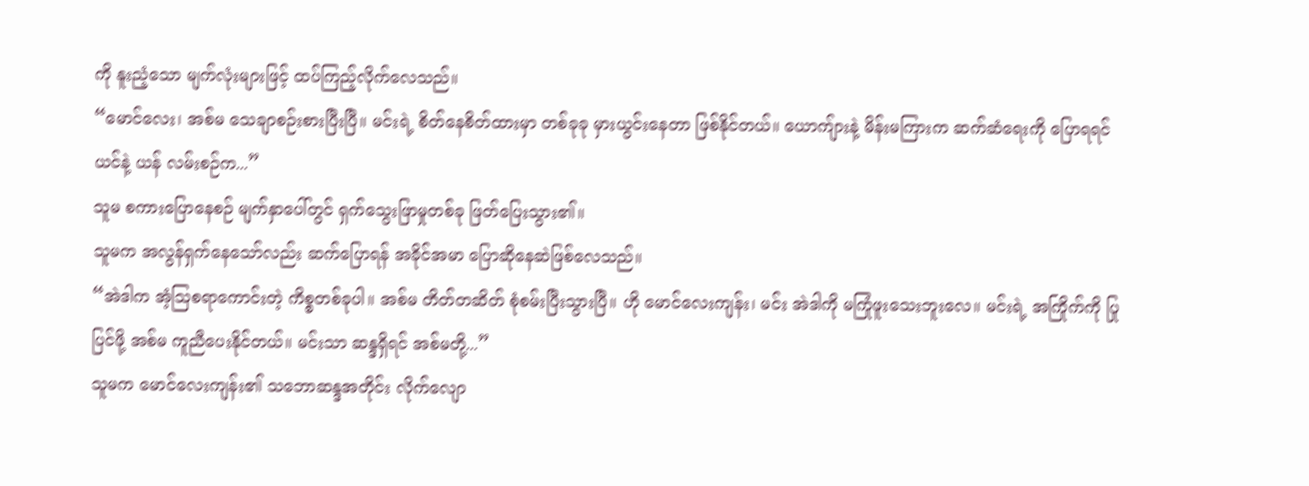ကို နူးညံ့သော မျက်လုံးများဖြင့် ထပ်ကြည့်လိုက်လေသည်။
“မောင်လေး၊ အစ်မ သေချာစဉ်းစားပြီးပြီ။ မင်းရဲ့ စိတ်နေစိတ်ထားမှာ တစ်ခုခု မှားယွင်းနေတာ ဖြစ်နိုင်တယ်။ ယောကျ်ားနဲ့ မိန်းမကြားက ဆက်ဆံရေးကို ပြောရရင် ယင်နဲ့ ယန် လမ်းစဉ်က...”
သူမ စကားပြောနေစဉ် မျက်နှာပေါ်တွင် ရှက်သွေးဖြာမှုတစ်ခု ဖြတ်ပြေးသွား၏။
သူမက အလွန်ရှက်နေသော်လည်း ဆက်ပြောရန် အခိုင်အမာ ပြောဆိုနေဆဲဖြစ်လေသည်။
“အဲဒါက အံ့ဩစရာကောင်းတဲ့ ကိစ္စတစ်ခုပါ။ အစ်မ တိတ်တဆိတ် စုံစမ်းပြီးသွားပြီ။ ဟို မောင်လေးကျန်း၊ မင်း အဲဒါကို မကြုံဖူးသေးဘူးလေ။ မင်းရဲ့ အကြိုက်ကို ပြုပြင်ဖို့ အစ်မ ကူညီပေးနိုင်တယ်။ မင်းသာ ဆန္ဒရှိရင် အစ်မတို့...”
သူမက မောင်လေးကျန်း၏ သဘောဆန္ဒအတိုင်း လိုက်လျော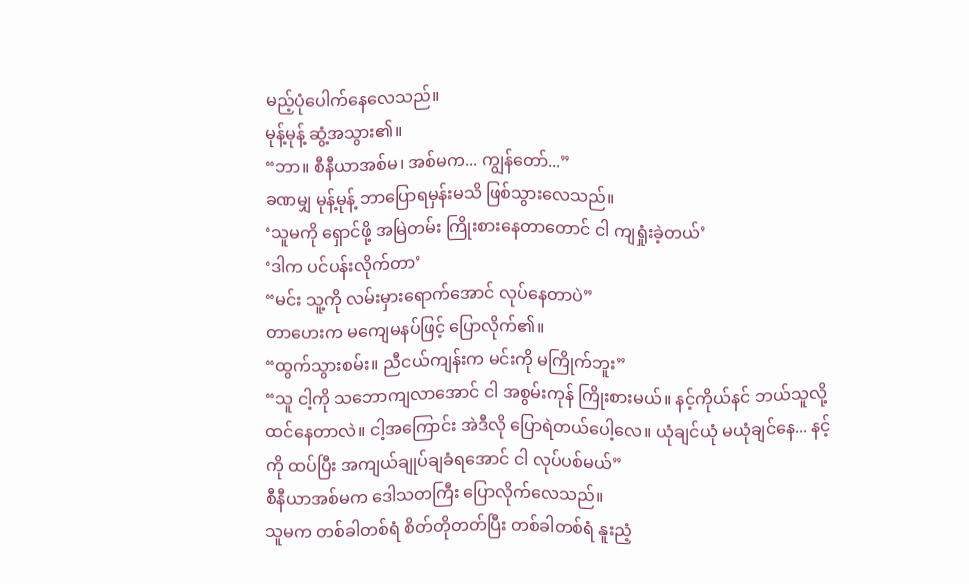မည့်ပုံပေါက်နေလေသည်။
မုန့်မုန့် ဆွံ့အသွား၏။
“ဘာ။ စီနီယာအစ်မ၊ အစ်မက... ကျွန်တော်...”
ခဏမျှ မုန့်မုန့် ဘာပြောရမှန်းမသိ ဖြစ်သွားလေသည်။
‘သူမကို ရှောင်ဖို့ အမြဲတမ်း ကြိုးစားနေတာတောင် ငါ ကျရှုံးခဲ့တယ်’
‘ဒါက ပင်ပန်းလိုက်တာ’
“မင်း သူ့ကို လမ်းမှားရောက်အောင် လုပ်နေတာပဲ”
တာဟေးက မကျေမနပ်ဖြင့် ပြောလိုက်၏။
“ထွက်သွားစမ်း။ ညီငယ်ကျန်းက မင်းကို မကြိုက်ဘူး”
“သူ ငါ့ကို သဘောကျလာအောင် ငါ အစွမ်းကုန် ကြိုးစားမယ်။ နင့်ကိုယ်နင် ဘယ်သူလို့ ထင်နေတာလဲ။ ငါ့အကြောင်း အဲဒီလို ပြောရဲတယ်ပေါ့လေ။ ယုံချင်ယုံ မယုံချင်နေ... နင့်ကို ထပ်ပြီး အကျယ်ချုပ်ချခံရအောင် ငါ လုပ်ပစ်မယ်”
စီနီယာအစ်မက ဒေါသတကြီး ပြောလိုက်လေသည်။
သူမက တစ်ခါတစ်ရံ စိတ်တိုတတ်ပြီး တစ်ခါတစ်ရံ နူးညံ့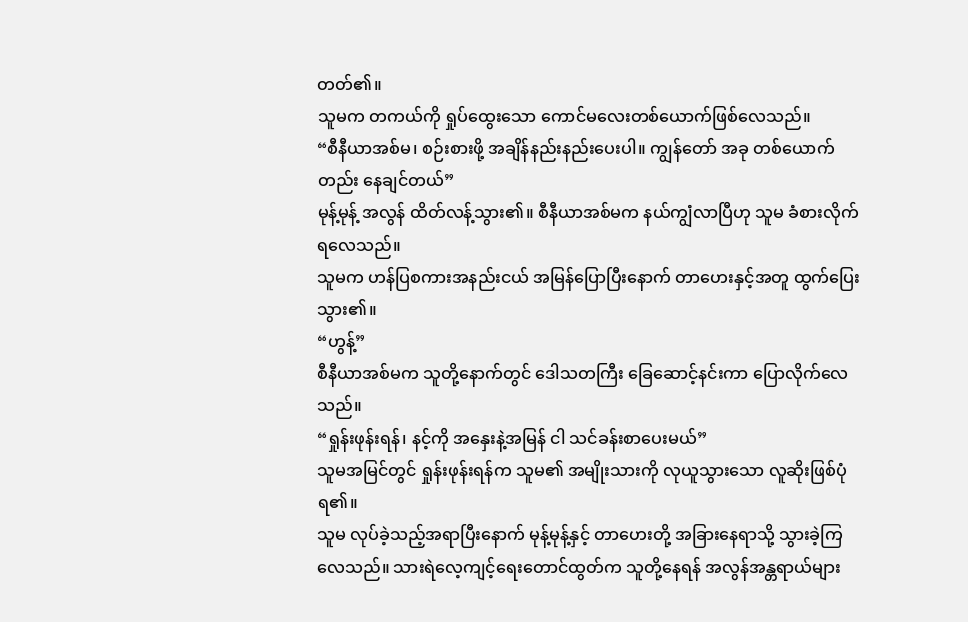တတ်၏။
သူမက တကယ်ကို ရှုပ်ထွေးသော ကောင်မလေးတစ်ယောက်ဖြစ်လေသည်။
“စီနီယာအစ်မ၊ စဉ်းစားဖို့ အချိန်နည်းနည်းပေးပါ။ ကျွန်တော် အခု တစ်ယောက်တည်း နေချင်တယ်”
မုန့်မုန့် အလွန် ထိတ်လန့်သွား၏။ စီနီယာအစ်မက နယ်ကျွံလာပြီဟု သူမ ခံစားလိုက်ရလေသည်။
သူမက ဟန်ပြစကားအနည်းငယ် အမြန်ပြောပြီးနောက် တာဟေးနှင့်အတူ ထွက်ပြေးသွား၏။
“ဟွန့်”
စီနီယာအစ်မက သူတို့နောက်တွင် ဒေါသတကြီး ခြေဆောင့်နင်းကာ ပြောလိုက်လေသည်။
“ရှုန်းဖုန်းရန်၊ နင့်ကို အနှေးနဲ့အမြန် ငါ သင်ခန်းစာပေးမယ်”
သူမအမြင်တွင် ရှုန်းဖုန်းရန်က သူမ၏ အမျိုးသားကို လုယူသွားသော လူဆိုးဖြစ်ပုံရ၏။
သူမ လုပ်ခဲ့သည့်အရာပြီးနောက် မုန့်မုန့်နှင့် တာဟေးတို့ အခြားနေရာသို့ သွားခဲ့ကြလေသည်။ သားရဲလေ့ကျင့်ရေးတောင်ထွတ်က သူတို့နေရန် အလွန်အန္တရာယ်များ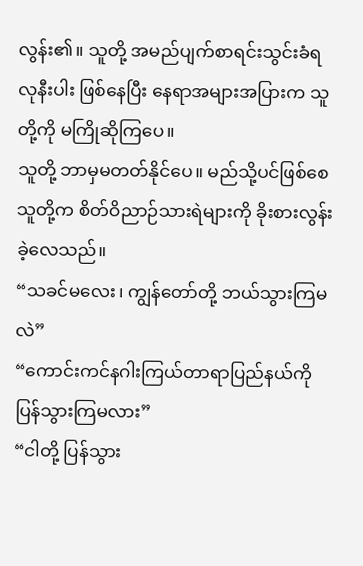လွန်း၏။ သူတို့ အမည်ပျက်စာရင်းသွင်းခံရလုနီးပါး ဖြစ်နေပြီး နေရာအများအပြားက သူတို့ကို မကြိုဆိုကြပေ။
သူတို့ ဘာမှမတတ်နိုင်ပေ။ မည်သို့ပင်ဖြစ်စေ သူတို့က စိတ်ဝိညာဉ်သားရဲများကို ခိုးစားလွန်းခဲ့လေသည်။
“သခင်မလေး၊ ကျွန်တော်တို့ ဘယ်သွားကြမလဲ”
“ကောင်းကင်နဂါးကြယ်တာရာပြည်နယ်ကို ပြန်သွားကြမလား”
“ငါတို့ ပြန်သွား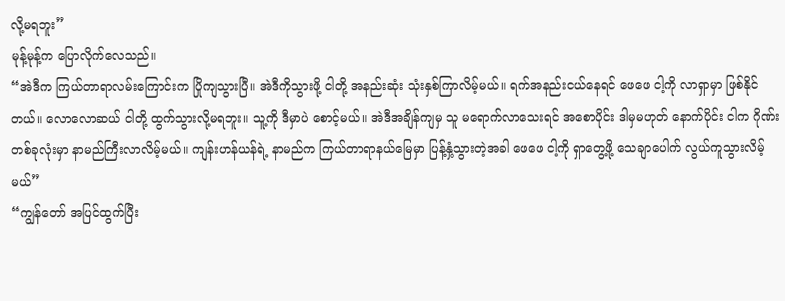လို့မရဘူး”
မုန့်မုန့်က ပြောလိုက်လေသည်။
“အဲဒီက ကြယ်တာရာလမ်းကြောင်းက ပြိုကျသွားပြီ။ အဲဒီကိုသွားဖို့ ငါတို့ အနည်းဆုံး သုံးနှစ်ကြာလိမ့်မယ်။ ရက်အနည်းငယ်နေရင် ဖေဖေ ငါ့ကို လာရှာမှာ ဖြစ်နိုင်တယ်။ လောလောဆယ် ငါတို့ ထွက်သွားလို့မရဘူး။ သူ့ကို ဒီမှာပဲ စောင့်မယ်။ အဲဒီအချိန်ကျမှ သူ မရောက်လာသေးရင် အစောပိုင်း ဒါမှမဟုတ် နောက်ပိုင်း ငါက ဂိုဏ်းတစ်ခုလုံးမှာ နာမည်ကြီးလာလိမ့်မယ်။ ကျန်းဟန်ယန်ရဲ့ နာမည်က ကြယ်တာရာနယ်မြေမှာ ပြန့်နှံ့သွားတဲ့အခါ ဖေဖေ ငါ့ကို ရှာတွေ့ဖို့ သေချာပေါက် လွယ်ကူသွားလိမ့်မယ်”
“ကျွန်တော် အပြင်ထွက်ပြီး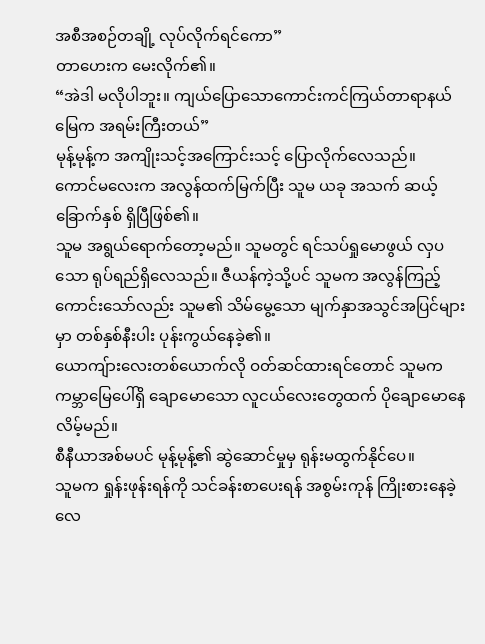အစီအစဉ်တချို့ လုပ်လိုက်ရင်ကော”
တာဟေးက မေးလိုက်၏။
“အဲဒါ မလိုပါဘူး။ ကျယ်ပြောသောကောင်းကင်ကြယ်တာရာနယ်မြေက အရမ်းကြီးတယ်”
မုန့်မုန့်က အကျိုးသင့်အကြောင်းသင့် ပြောလိုက်လေသည်။
ကောင်မလေးက အလွန်ထက်မြက်ပြီး သူမ ယခု အသက် ဆယ့်ခြောက်နှစ် ရှိပြီဖြစ်၏။
သူမ အရွယ်ရောက်တော့မည်။ သူမတွင် ရင်သပ်ရှုမောဖွယ် လှပသော ရုပ်ရည်ရှိလေသည်။ ဇီယန်ကဲ့သို့ပင် သူမက အလွန်ကြည့်ကောင်းသော်လည်း သူမ၏ သိမ်မွေ့သော မျက်နှာအသွင်အပြင်များမှာ တစ်နှစ်နီးပါး ပုန်းကွယ်နေခဲ့၏။
ယောကျ်ားလေးတစ်ယောက်လို ဝတ်ဆင်ထားရင်တောင် သူမက ကမ္ဘာမြေပေါ်ရှိ ချောမောသော လူငယ်လေးတွေထက် ပိုချောမောနေလိမ့်မည်။
စီနီယာအစ်မပင် မုန့်မုန့်၏ ဆွဲဆောင်မှုမှ ရုန်းမထွက်နိုင်ပေ။
သူမက ရှုန်းဖုန်းရန်ကို သင်ခန်းစာပေးရန် အစွမ်းကုန် ကြိုးစားနေခဲ့လေ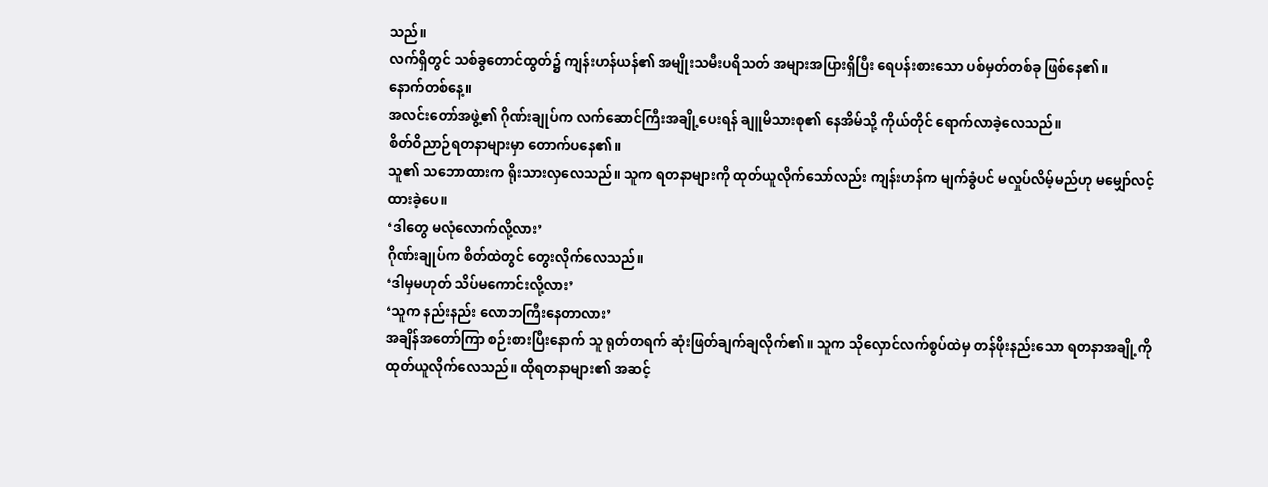သည်။
လက်ရှိတွင် သစ်ခွတောင်ထွတ်၌ ကျန်းဟန်ယန်၏ အမျိုးသမီးပရိသတ် အများအပြားရှိပြီး ရေပန်းစားသော ပစ်မှတ်တစ်ခု ဖြစ်နေ၏။
နောက်တစ်နေ့။
အလင်းတော်အဖွဲ့၏ ဂိုဏ်းချုပ်က လက်ဆောင်ကြီးအချို့ပေးရန် ချူမိသားစု၏ နေအိမ်သို့ ကိုယ်တိုင် ရောက်လာခဲ့လေသည်။
စိတ်ဝိညာဉ်ရတနာများမှာ တောက်ပနေ၏။
သူ၏ သဘောထားက ရိုးသားလှလေသည်။ သူက ရတနာများကို ထုတ်ယူလိုက်သော်လည်း ကျန်းဟန်က မျက်ခွံပင် မလှုပ်လိမ့်မည်ဟု မမျှော်လင့်ထားခဲ့ပေ။
‘ဒါတွေ မလုံလောက်လို့လား’
ဂိုဏ်းချုပ်က စိတ်ထဲတွင် တွေးလိုက်လေသည်။
‘ဒါမှမဟုတ် သိပ်မကောင်းလို့လား’
‘သူက နည်းနည်း လောဘကြီးနေတာလား’
အချိန်အတော်ကြာ စဉ်းစားပြီးနောက် သူ ရုတ်တရက် ဆုံးဖြတ်ချက်ချလိုက်၏။ သူက သိုလှောင်လက်စွပ်ထဲမှ တန်ဖိုးနည်းသော ရတနာအချို့ကို ထုတ်ယူလိုက်လေသည်။ ထိုရတနာများ၏ အဆင့်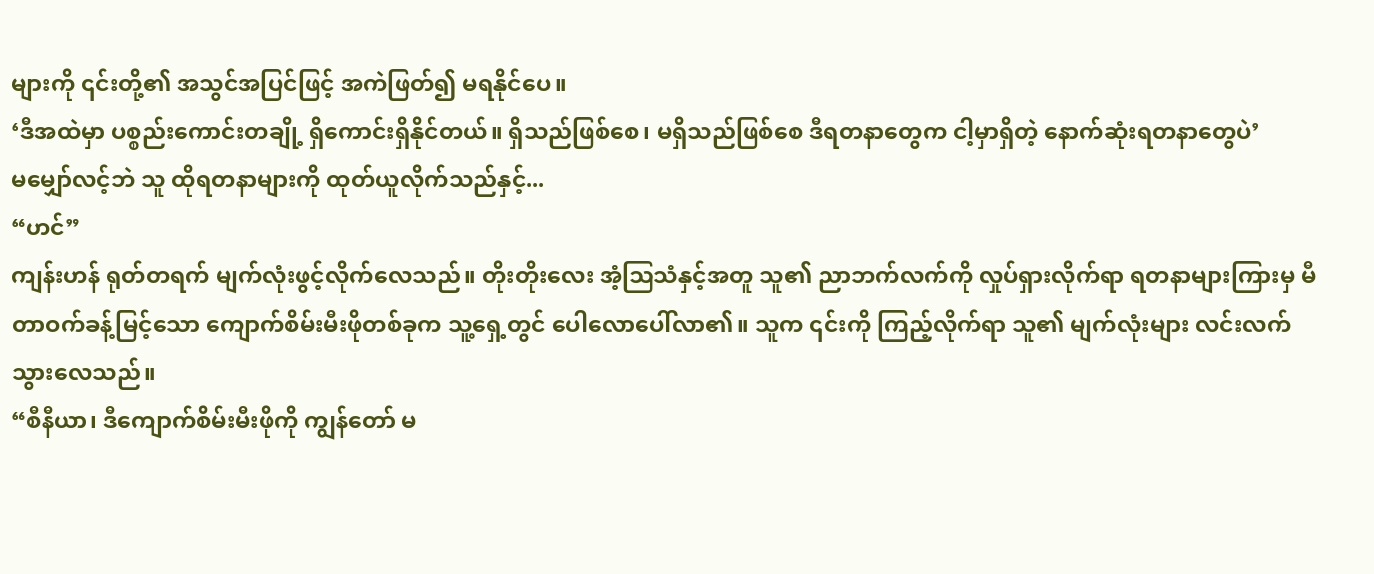များကို ၎င်းတို့၏ အသွင်အပြင်ဖြင့် အကဲဖြတ်၍ မရနိုင်ပေ။
‘ဒီအထဲမှာ ပစ္စည်းကောင်းတချို့ ရှိကောင်းရှိနိုင်တယ်။ ရှိသည်ဖြစ်စေ၊ မရှိသည်ဖြစ်စေ ဒီရတနာတွေက ငါ့မှာရှိတဲ့ နောက်ဆုံးရတနာတွေပဲ’
မမျှော်လင့်ဘဲ သူ ထိုရတနာများကို ထုတ်ယူလိုက်သည်နှင့်...
“ဟင်”
ကျန်းဟန် ရုတ်တရက် မျက်လုံးဖွင့်လိုက်လေသည်။ တိုးတိုးလေး အံ့ဩသံနှင့်အတူ သူ၏ ညာဘက်လက်ကို လှုပ်ရှားလိုက်ရာ ရတနာများကြားမှ မီတာဝက်ခန့်မြင့်သော ကျောက်စိမ်းမီးဖိုတစ်ခုက သူ့ရှေ့တွင် ပေါလောပေါ်လာ၏။ သူက ၎င်းကို ကြည့်လိုက်ရာ သူ၏ မျက်လုံးများ လင်းလက်သွားလေသည်။
“စီနီယာ၊ ဒီကျောက်စိမ်းမီးဖိုကို ကျွန်တော် မ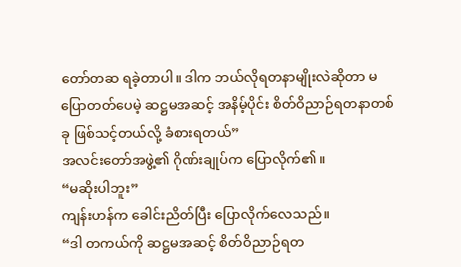တော်တဆ ရခဲ့တာပါ။ ဒါက ဘယ်လိုရတနာမျိုးလဲဆိုတာ မပြောတတ်ပေမဲ့ ဆဋ္ဌမအဆင့် အနိမ့်ပိုင်း စိတ်ဝိညာဉ်ရတနာတစ်ခု ဖြစ်သင့်တယ်လို့ ခံစားရတယ်”
အလင်းတော်အဖွဲ့၏ ဂိုဏ်းချုပ်က ပြောလိုက်၏။
“မဆိုးပါဘူး”
ကျန်းဟန်က ခေါင်းညိတ်ပြီး ပြောလိုက်လေသည်။
“ဒါ တကယ်ကို ဆဋ္ဌမအဆင့် စိတ်ဝိညာဉ်ရတ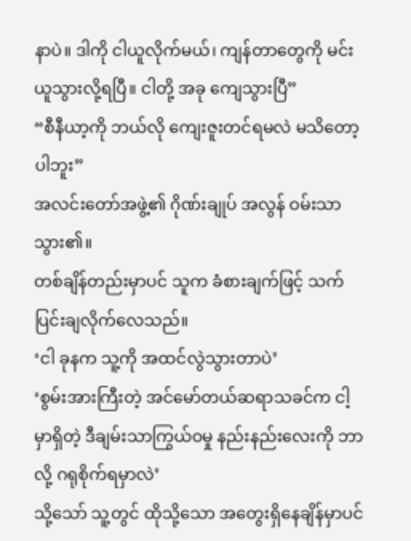နာပဲ။ ဒါကို ငါယူလိုက်မယ်၊ ကျန်တာတွေကို မင်း ယူသွားလို့ရပြီ။ ငါတို့ အခု ကျေသွားပြီ”
“စီနီယာ့ကို ဘယ်လို ကျေးဇူးတင်ရမလဲ မသိတော့ပါဘူး”
အလင်းတော်အဖွဲ့၏ ဂိုဏ်းချုပ် အလွန် ဝမ်းသာသွား၏။
တစ်ချိန်တည်းမှာပင် သူက ခံစားချက်ဖြင့် သက်ပြင်းချလိုက်လေသည်။
‘ငါ ခုနက သူ့ကို အထင်လွဲသွားတာပဲ’
‘စွမ်းအားကြီးတဲ့ အင်မော်တယ်ဆရာသခင်က ငါ့မှာရှိတဲ့ ဒီချမ်းသာကြွယ်ဝမှု နည်းနည်းလေးကို ဘာလို့ ဂရုစိုက်ရမှာလဲ’
သို့သော် သူ့တွင် ထိုသို့သော အတွေးရှိနေချိန်မှာပင်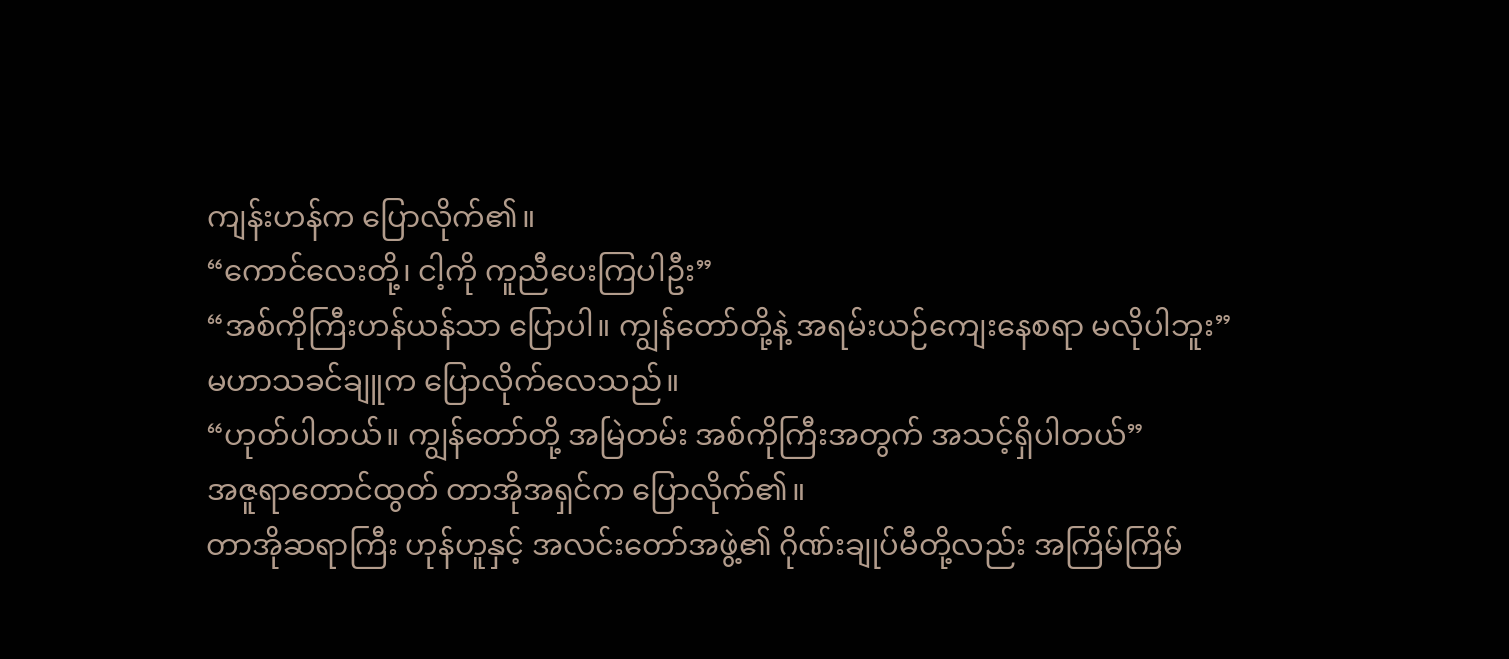ကျန်းဟန်က ပြောလိုက်၏။
“ကောင်လေးတို့၊ ငါ့ကို ကူညီပေးကြပါဦး”
“အစ်ကိုကြီးဟန်ယန်သာ ပြောပါ။ ကျွန်တော်တို့နဲ့ အရမ်းယဉ်ကျေးနေစရာ မလိုပါဘူး”
မဟာသခင်ချူက ပြောလိုက်လေသည်။
“ဟုတ်ပါတယ်။ ကျွန်တော်တို့ အမြဲတမ်း အစ်ကိုကြီးအတွက် အသင့်ရှိပါတယ်”
အဇူရာတောင်ထွတ် တာအိုအရှင်က ပြောလိုက်၏။
တာအိုဆရာကြီး ဟုန်ဟူနှင့် အလင်းတော်အဖွဲ့၏ ဂိုဏ်းချုပ်မီတို့လည်း အကြိမ်ကြိမ်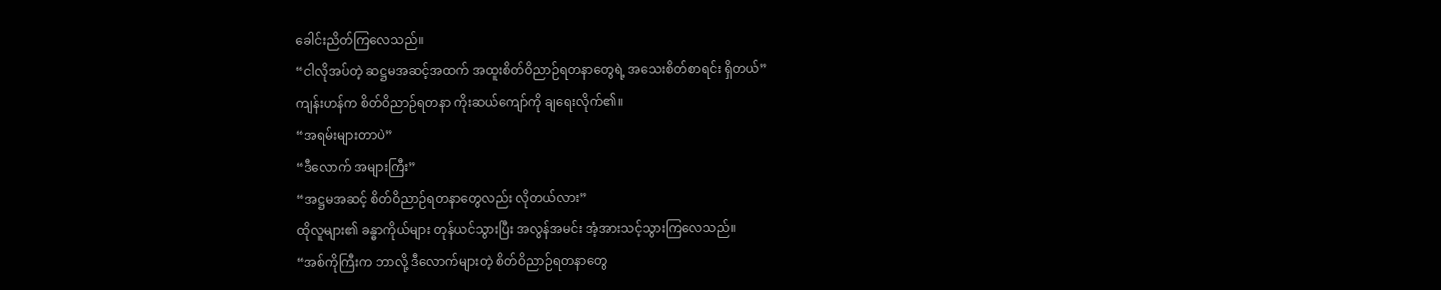ခေါင်းညိတ်ကြလေသည်။
“ငါလိုအပ်တဲ့ ဆဋ္ဌမအဆင့်အထက် အထူးစိတ်ဝိညာဉ်ရတနာတွေရဲ့ အသေးစိတ်စာရင်း ရှိတယ်”
ကျန်းဟန်က စိတ်ဝိညာဉ်ရတနာ ကိုးဆယ်ကျော်ကို ချရေးလိုက်၏။
“အရမ်းများတာပဲ”
“ဒီလောက် အများကြီး”
“အဋ္ဌမအဆင့် စိတ်ဝိညာဉ်ရတနာတွေလည်း လိုတယ်လား”
ထိုလူများ၏ ခန္ဓာကိုယ်များ တုန်ယင်သွားပြီး အလွန်အမင်း အံ့အားသင့်သွားကြလေသည်။
“အစ်ကိုကြီးက ဘာလို့ ဒီလောက်များတဲ့ စိတ်ဝိညာဉ်ရတနာတွေ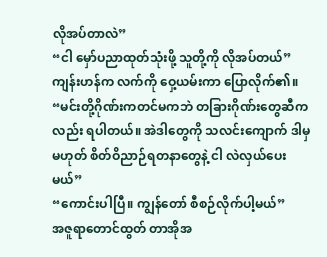လိုအပ်တာလဲ”
“ငါ မှော်ပညာထုတ်သုံးဖို့ သူတို့ကို လိုအပ်တယ်”
ကျန်းဟန်က လက်ကို ဝှေ့ယမ်းကာ ပြောလိုက်၏။
“မင်းတို့ဂိုဏ်းကတင်မကဘဲ တခြားဂိုဏ်းတွေဆီကလည်း ရပါတယ်။ အဲဒါတွေကို သလင်းကျောက် ဒါမှမဟုတ် စိတ်ဝိညာဉ်ရတနာတွေနဲ့ ငါ လဲလှယ်ပေးမယ်”
“ကောင်းပါပြီ။ ကျွန်တော် စီစဉ်လိုက်ပါ့မယ်”
အဇူရာတောင်ထွတ် တာအိုအ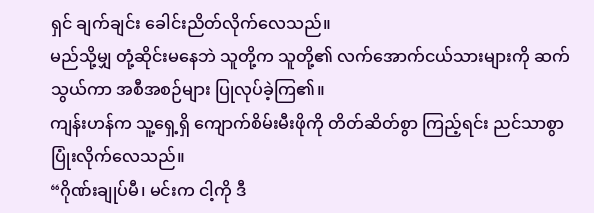ရှင် ချက်ချင်း ခေါင်းညိတ်လိုက်လေသည်။
မည်သို့မျှ တုံ့ဆိုင်းမနေဘဲ သူတို့က သူတို့၏ လက်အောက်ငယ်သားများကို ဆက်သွယ်ကာ အစီအစဉ်များ ပြုလုပ်ခဲ့ကြ၏။
ကျန်းဟန်က သူ့ရှေ့ရှိ ကျောက်စိမ်းမီးဖိုကို တိတ်ဆိတ်စွာ ကြည့်ရင်း ညင်သာစွာ ပြုံးလိုက်လေသည်။
“ဂိုဏ်းချုပ်မီ၊ မင်းက ငါ့ကို ဒီ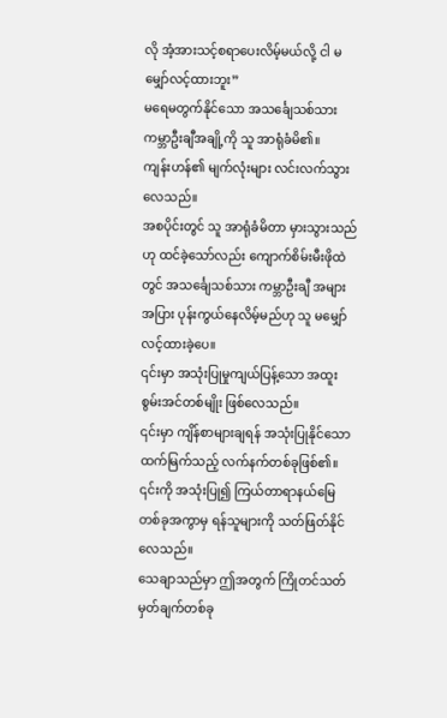လို အံ့အားသင့်စရာပေးလိမ့်မယ်လို့ ငါ မမျှော်လင့်ထားဘူး”
မရေမတွက်နိုင်သော အသင်္ချေသစ်သား ကမ္ဘာဦးချီအချို့ကို သူ အာရုံခံမိ၏။
ကျန်းဟန်၏ မျက်လုံးများ လင်းလက်သွားလေသည်။
အစပိုင်းတွင် သူ အာရုံခံမိတာ မှားသွားသည်ဟု ထင်ခဲ့သော်လည်း ကျောက်စိမ်းမီးဖိုထဲတွင် အသင်္ချေသစ်သား ကမ္ဘာဦးချီ အများအပြား ပုန်းကွယ်နေလိမ့်မည်ဟု သူ မမျှော်လင့်ထားခဲ့ပေ။
၎င်းမှာ အသုံးပြုမှုကျယ်ပြန့်သော အထူးစွမ်းအင်တစ်မျိုး ဖြစ်လေသည်။
၎င်းမှာ ကျိန်စာများချရန် အသုံးပြုနိုင်သော ထက်မြက်သည့် လက်နက်တစ်ခုဖြစ်၏။ ၎င်းကို အသုံးပြု၍ ကြယ်တာရာနယ်မြေတစ်ခုအကွာမှ ရန်သူများကို သတ်ဖြတ်နိုင်လေသည်။
သေချာသည်မှာ ဤအတွက် ကြိုတင်သတ်မှတ်ချက်တစ်ခု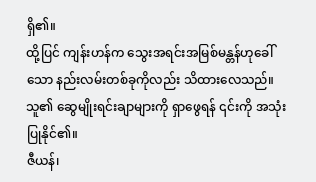ရှိ၏။
ထို့ပြင် ကျန်းဟန်က သွေးအရင်းအမြစ်မန္တန်ဟုခေါ်သော နည်းလမ်းတစ်ခုကိုလည်း သိထားလေသည်။
သူ၏ ဆွေမျိုးရင်းချာများကို ရှာဖွေရန် ၎င်းကို အသုံးပြုနိုင်၏။
ဇီယန်၊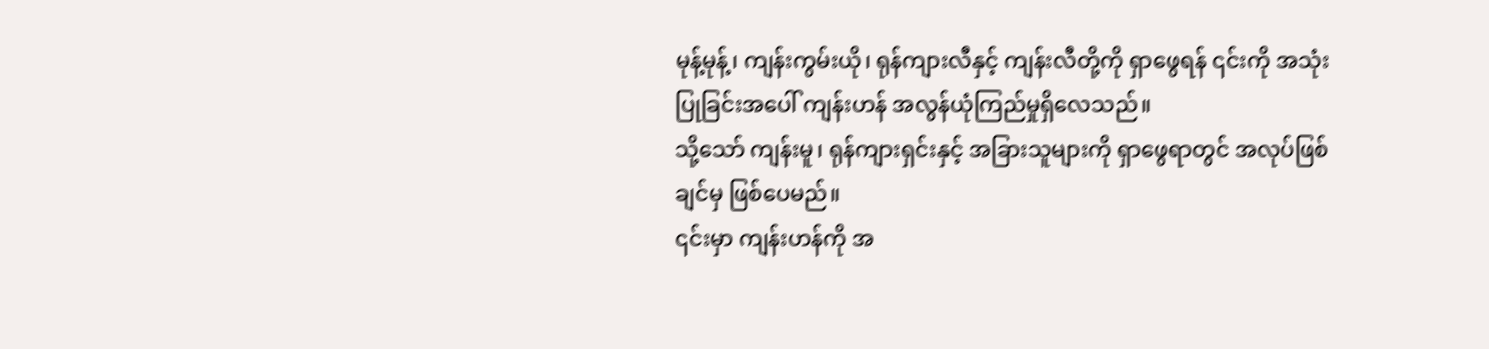မုန့်မုန့်၊ ကျန်းကွမ်းယို၊ ရုန်ကျားလီနှင့် ကျန်းလီတို့ကို ရှာဖွေရန် ၎င်းကို အသုံးပြုခြင်းအပေါ် ကျန်းဟန် အလွန်ယုံကြည်မှုရှိလေသည်။
သို့သော် ကျန်းမူ၊ ရုန်ကျားရှင်းနှင့် အခြားသူများကို ရှာဖွေရာတွင် အလုပ်ဖြစ်ချင်မှ ဖြစ်ပေမည်။
၎င်းမှာ ကျန်းဟန်ကို အ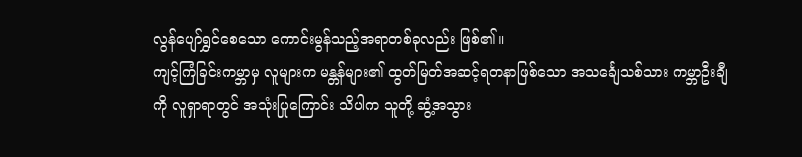လွန်ပျော်ရွှင်စေသော ကောင်းမွန်သည့်အရာတစ်ခုလည်း ဖြစ်၏။
ကျင့်ကြံခြင်းကမ္ဘာမှ လူများက မန္တန်များ၏ ထွတ်မြတ်အဆင့်ရတနာဖြစ်သော အသင်္ချေသစ်သား ကမ္ဘာဦးချီကို လူရှာရာတွင် အသုံးပြုကြောင်း သိပါက သူတို့ ဆွံ့အသွား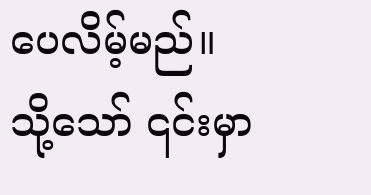ပေလိမ့်မည်။
သို့သော် ၎င်းမှာ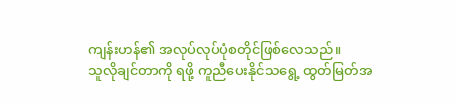ကျန်းဟန်၏ အလုပ်လုပ်ပုံစတိုင်ဖြစ်လေသည်။
သူလိုချင်တာကို ရဖို့ ကူညီပေးနိုင်သရွေ့ ထွတ်မြတ်အ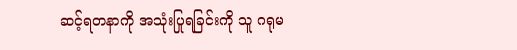ဆင့်ရတနာကို အသုံးပြုရခြင်းကို သူ ဂရုမ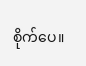စိုက်ပေ။